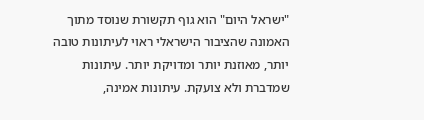"ישראל היום" הוא גוף תקשורת שנוסד מתוך האמונה שהציבור הישראלי ראוי לעיתונות טובה יותר, מאוזנת יותר ומדויקת יותר. עיתונות שמדברת ולא צועקת. עיתונות אמינה,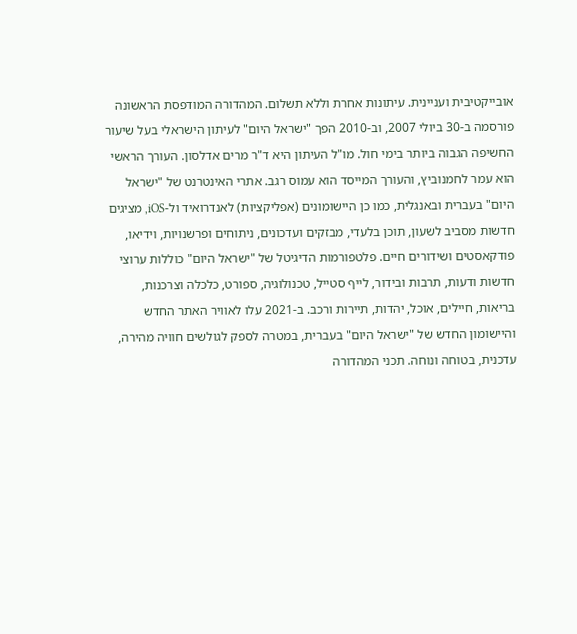אובייקטיבית ועניינית. עיתונות אחרת וללא תשלום. המהדורה המודפסת הראשונה פורסמה ב-30 ביולי 2007, וב-2010 הפך "ישראל היום" לעיתון הישראלי בעל שיעור החשיפה הגבוה ביותר בימי חול. מו"ל העיתון היא ד"ר מרים אדלסון. העורך הראשי הוא עמר לחמנוביץ, והעורך המייסד הוא עמוס רגב. אתרי האינטרנט של "ישראל היום" בעברית ובאנגלית, כמו כן היישומונים (אפליקציות) לאנדרואיד ול-iOS, מציגים חדשות מסביב לשעון, תוכן בלעדי, מבזקים ועדכונים, ניתוחים ופרשנויות, וידיאו, פודקאסטים ושידורים חיים. פלטפורמות הדיגיטל של "ישראל היום" כוללות ערוצי חדשות ודעות, תרבות ובידור, לייף סטייל, טכנולוגיה, ספורט, כלכלה וצרכנות, בריאות, חיילים, אוכל, יהדות, תיירות ורכב. ב-2021 עלו לאוויר האתר החדש והיישומון החדש של "ישראל היום" בעברית, במטרה לספק לגולשים חוויה מהירה, עדכנית, בטוחה ונוחה. תכני המהדורה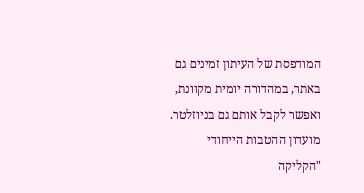המודפסת של העיתון זמינים גם באתר, במהדורה יומית מקוונת, ואפשר לקבל אותם גם בניוזלטר. מועדון ההטבות הייחודי "הקליקה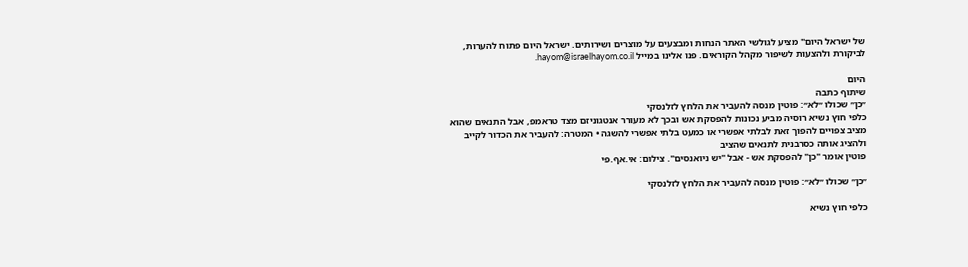של ישראל היום" מציע לגולשי האתר הנחות ומבצעים על מוצרים ושירותים. ישראל היום פתוח להערות, לביקורת ולהצעות לשיפור מקהל הקוראים. פנו אלינו במייל hayom@israelhayom.co.il.

היום
שיתוף כתבה
״כן״ שכולו ״לא״: פוטין מנסה להעביר את הלחץ לזלנסקי
כלפי חוץ נשיא רוסיה מביע נכונות להפסקת אש ובכך לא מעורר אנטגוניזם מצד טראמפ, אבל התנאים שהוא מציב צפויים להפוך זאת לבלתי אפשרי או כמעט בלתי אפשרי להשגה • המטרה: להעביר את הכדור לקייב ולהציג אותה כסרבנית לתנאים שהציב
פוטין אומר "כן" להפסקת אש - אבל "יש ניואנסים". צילום: אי.אף.פי

״כן״ שכולו ״לא״: פוטין מנסה להעביר את הלחץ לזלנסקי

כלפי חוץ נשיא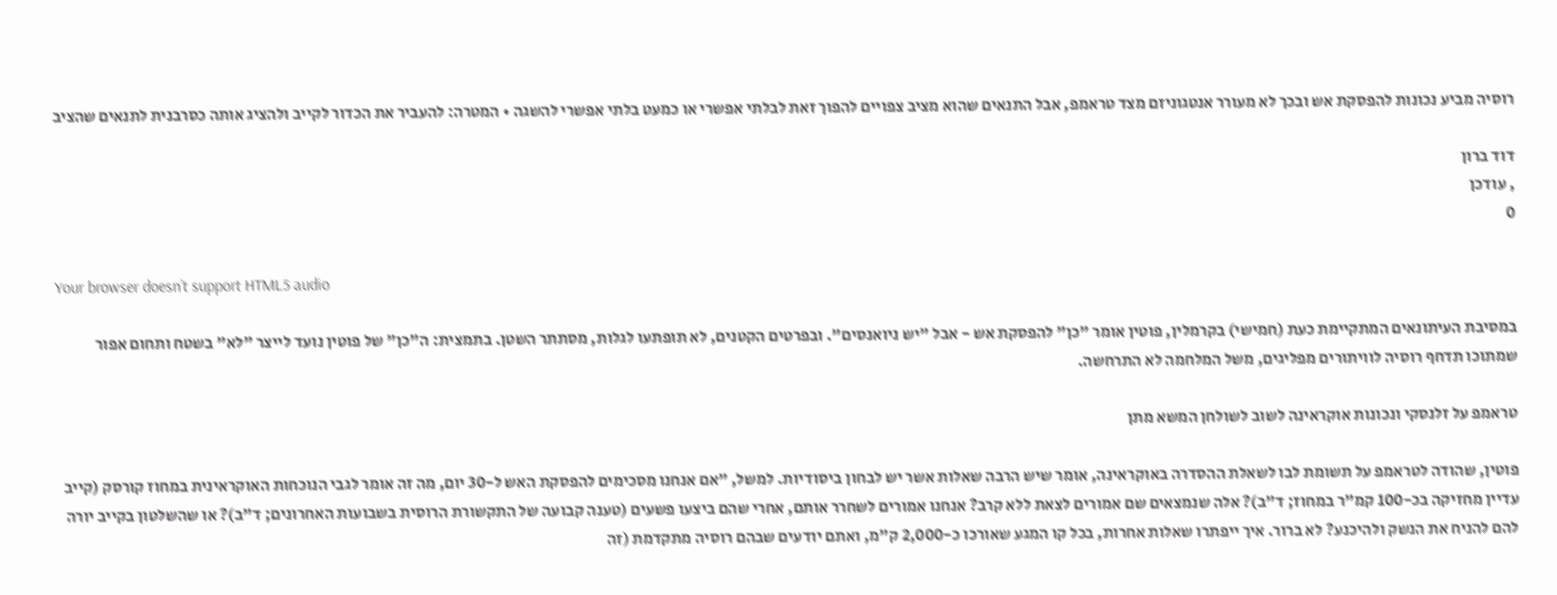רוסיה מביע נכונות להפסקת אש ובכך לא מעורר אנטגוניזם מצד טראמפ, אבל התנאים שהוא מציב צפויים להפוך זאת לבלתי אפשרי או כמעט בלתי אפשרי להשגה • המטרה: להעביר את הכדור לקייב ולהציג אותה כסרבנית לתנאים שהציב

דוד ברון
, עודכן
0

Your browser doesn’t support HTML5 audio

במסיבת העיתונאים המתקיימת כעת (חמישי) בקרמלין, פוטין אומר "כן" להפסקת אש - אבל "יש ניואנסים". ובפרטים הקטנים, לא תופתעו לגלות, מסתתר השטן. בתמצית: ה"כן" של פוטין נועד לייצר "לא" בשטח ותחום אפור שמתוכו תדחף רוסיה לוויתורים מפליגים, משל המלחמה לא התרחשה.

טראמפ על זלנסקי ונכונות אוקראינה לשוב לשולחן המשא מתן

פוטין, שהודה לטראמפ על תשומת לבו לשאלת ההסדרה באוקראינה, אומר שיש הרבה שאלות אשר יש לבחון ביסודיות. למשל, "אם אנחנו מסכימים להפסקת האש ל-30 יום, מה זה אומר לגבי הנוכחות האוקראינית במחוז קורסק (קייב עדיין מחזיקה בכ-100 קמ"ר במחוז; ד"ב)? אלה שנמצאים שם אמורים לצאת ללא קרב? אנחנו אמורים לשחרר אותם, אחרי שהם ביצעו פשעים (טענה קבועה של התקשורת הרוסית בשבועות האחרונים; ד"ב)? או שהשלטון בקייב יורה להם להניח את הנשק ולהיכנע? לא ברור. איך ייפתרו שאלות אחרות, בכל קו המגע שאורכו כ-2,000 ק"מ, ואתם יודעים שבהם רוסיה מתקדמת (זה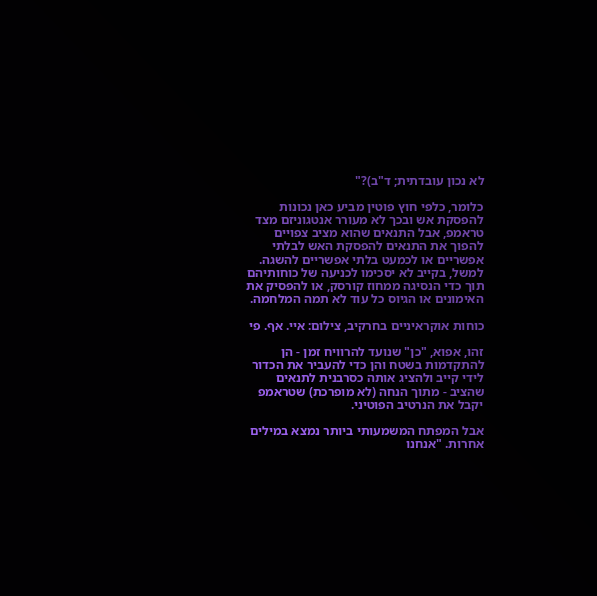לא נכון עובדתית; ד"ב)?"

כלומר, כלפי חוץ פוטין מביע כאן נכונות להפסקת אש ובכך לא מעורר אנטגוניזם מצד טראמפ, אבל התנאים שהוא מציב צפויים להפוך את התנאים להפסקת האש לבלתי אפשריים או לכמעט בלתי אפשריים להשגה. למשל, בקייב לא יסכימו לכניעה של כוחותיהם תוך כדי הנסיגה ממחוז קורסק, או להפסיק את האימונים או הגיוס כל עוד לא תמה המלחמה.

כוחות אוקראיניים בחרקיב, צילום: איי. אף. פי

זהו, אפוא, "כן" שנועד להרוויח זמן - הן להתקדמות בשטח והן כדי להעביר את הכדור לידי קייב ולהציג אותה כסרבנית לתנאים שהציב - מתוך הנחה (לא מופרכת) שטראמפ יקבל את הנרטיב הפוטיני.

אבל המפתח המשמעותי ביותר נמצא במילים אחרות. "אנחנו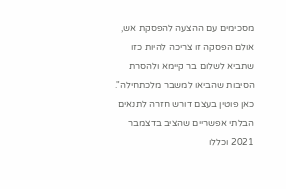מסכימים עם ההצעה להפסקת אש, אולם הפסקה זו צריכה להיות כזו שתביא לשלום בר קיימא ולהסרת הסיבות שהביאו למשבר מלכתחילה". כאן פוטין בעצם דורש חזרה לתנאים הבלתי אפשריים שהציב בדצמבר 2021 וכללו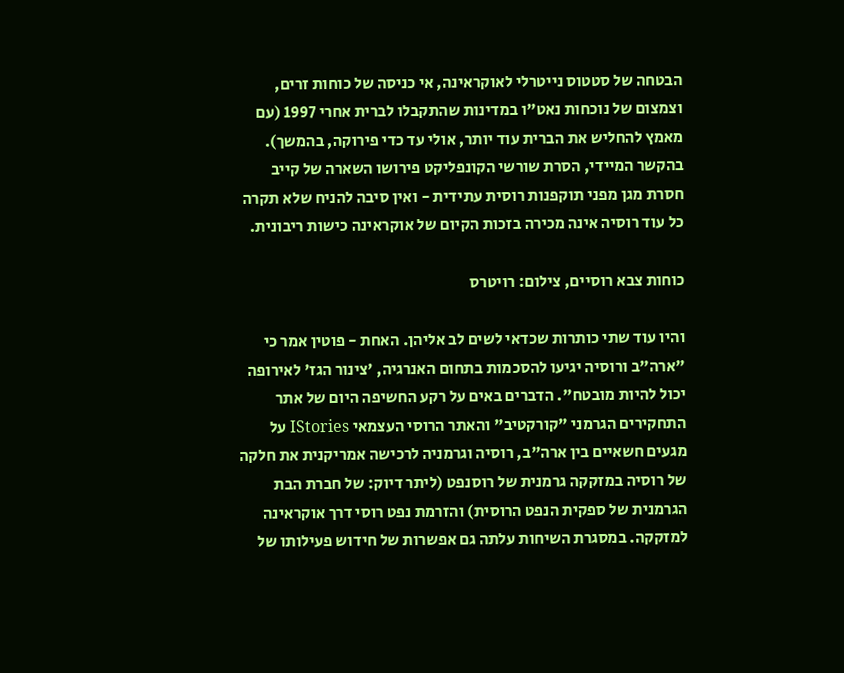הבטחה של סטטוס נייטרלי לאוקראינה, אי כניסה של כוחות זרים, וצמצום של נוכחות נאט"ו במדינות שהתקבלו לברית אחרי 1997 (עם מאמץ להחליש את הברית עוד יותר, אולי עד כדי פירוקה, בהמשך). בהקשר המיידי, הסרת שורשי הקונפליקט פירושו השארה של קייב חסרת מגן מפני תוקפנות רוסית עתידית - ואין סיבה להניח שלא תקרה כל עוד רוסיה אינה מכירה בזכות הקיום של אוקראינה כישות ריבונית.

כוחות צבא רוסיים, צילום: רויטרס

והיו עוד שתי כותרות שכדאי לשים לב אליהן. האחת - פוטין אמר כי "ארה"ב ורוסיה יגיעו להסכמות בתחום האנרגיה, 'צינור הגז' לאירופה יכול להיות מובטח". הדברים באים על רקע החשיפה היום של אתר התחקירים הגרמני "קורקטיב" והאתר הרוסי העצמאי IStories על מגעים חשאיים בין ארה"ב, רוסיה וגרמניה לרכישה אמריקנית את חלקה של רוסיה במזקקה גרמנית של רוסנפט (ליתר דיוק: של חברת הבת הגרמנית של ספקית הנפט הרוסית) והזרמת נפט רוסי דרך אוקראינה למזקקה. במסגרת השיחות עלתה גם אפשרות של חידוש פעילותו של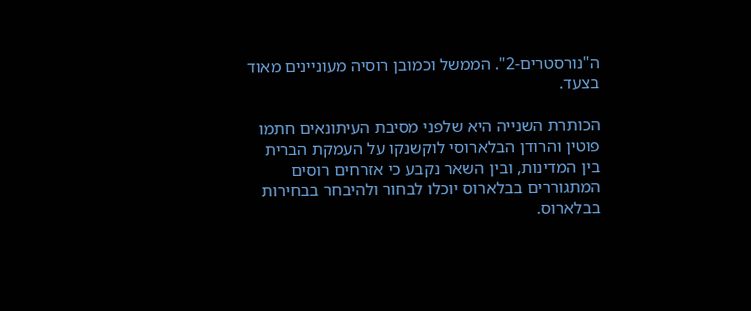ה"נורסטרים-2". הממשל וכמובן רוסיה מעוניינים מאוד בצעד.

הכותרת השנייה היא שלפני מסיבת העיתונאים חתמו פוטין והרודן הבלארוסי לוקשנקו על העמקת הברית בין המדינות, ובין השאר נקבע כי אזרחים רוסים המתגוררים בבלארוס יוכלו לבחור ולהיבחר בבחירות בבלארוס.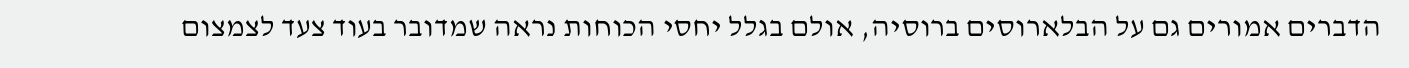הדברים אמורים גם על הבלארוסים ברוסיה, אולם בגלל יחסי הכוחות נראה שמדובר בעוד צעד לצמצום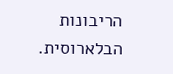הריבונות הבלארוסית.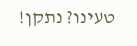טעינו? נתקן!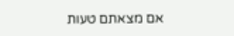אם מצאתם טעות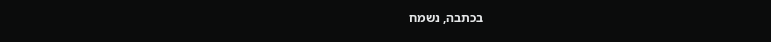בכתבה, נשמח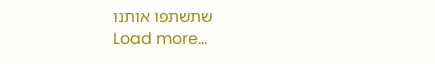שתשתפו אותנו
Load more...